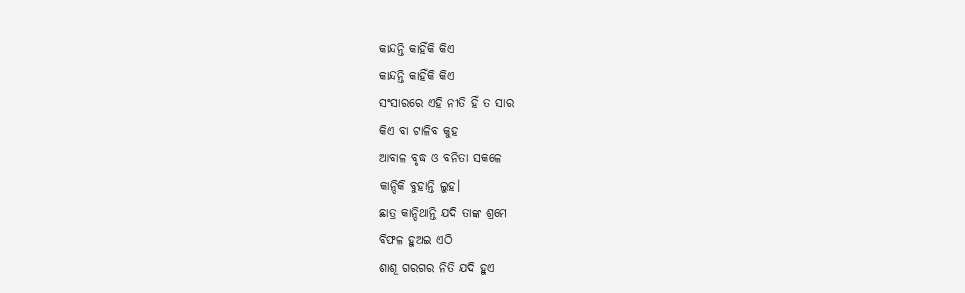କାନ୍ଦନ୍ତି କାହିଁକି କିଏ
କାନ୍ଦନ୍ତି କାହିଁକି କିଏ
ସଂସାରରେ ଏହି ନୀତି ହିଁ ତ ସାର
କିଏ ବା ଟାଳିବ କୁହ
ଆବାଳ ବୃଦ୍ଧ ଓ ବନିତା ସକଳେ
କାନ୍ଦିକି ବୁହାନ୍ତି ଲୁହ।
ଛାତ୍ର କାନ୍ଦିଥାନ୍ତି ଯଦି ତାଙ୍କ ଶ୍ରମେ
ବିଫଳ ହୁଅଇ ଏଠି
ଶାଶୂ ଗରଗର ନିତି ଯଦି ହୁଏ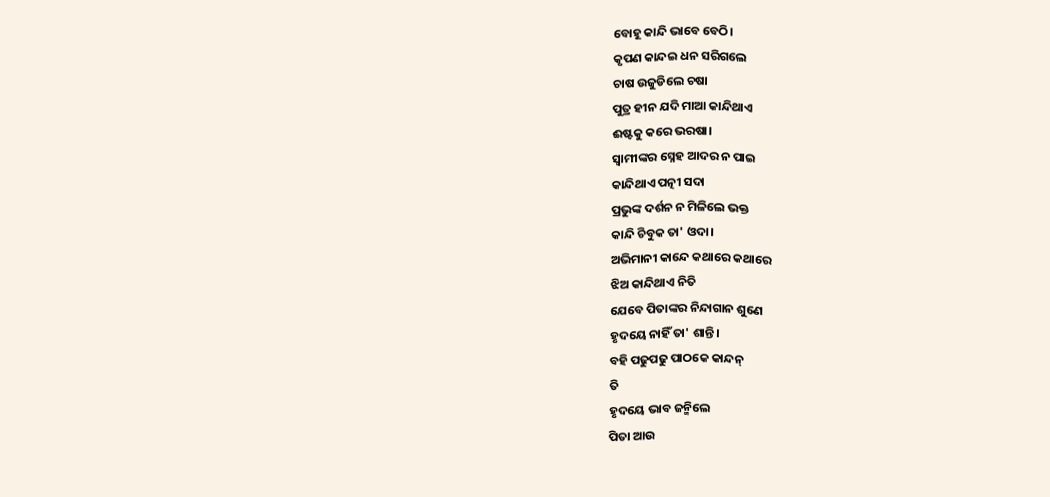ବୋହୂ କାନ୍ଦି ଭାବେ ବେଠି।
କୃପଣ କାନ୍ଦଇ ଧନ ସରିଗଲେ
ଚାଷ ଉଜୁଡିଲେ ଚଷା
ପୁତ୍ର ହୀନ ଯଦି ମାଆ କାନ୍ଦିଥାଏ
ଈଷ୍ଟକୁ କରେ ଭରଷା।
ସ୍ବାମୀଙ୍କର ସ୍ନେହ ଆଦର ନ ପାଇ
କାନ୍ଦିଥାଏ ପତ୍ନୀ ସଦା
ପ୍ରଭୁଙ୍କ ଦର୍ଶନ ନ ମିଳିଲେ ଭକ୍ତ
କାନ୍ଦି ଚିବୁକ ତା' ଓଦା।
ଅଭିମାନୀ କାନ୍ଦେ କଥାରେ କଥାରେ
ଝିଅ କାନ୍ଦିଥାଏ ନିତି
ଯେବେ ପିତାଙ୍କର ନିନ୍ଦାଗାନ ଶୁଣେ
ହୃଦୟେ ନାହିଁ ତା' ଶାନ୍ତି।
ବହି ପଢୁପଢୁ ପାଠକେ କାନ୍ଦନ୍
ତି
ହୃଦୟେ ଭାବ ଜନ୍ମିଲେ
ପିତା ଆଉ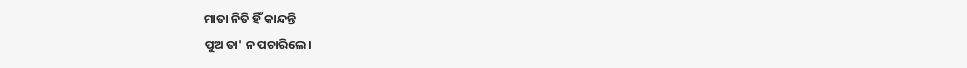ମାତା ନିତି ହିଁ କାନ୍ଦନ୍ତି
ପୁଅ ତା' ନ ପଚାରିଲେ।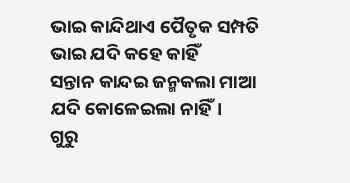ଭାଇ କାନ୍ଦିଥାଏ ପୈତୃକ ସମ୍ପତି
ଭାଇ ଯଦି କହେ କାହିଁ
ସନ୍ତାନ କାନ୍ଦଇ ଜନ୍ମକଲା ମାଆ
ଯଦି କୋଳେଇଲା ନାହିଁ।
ଗୁରୁ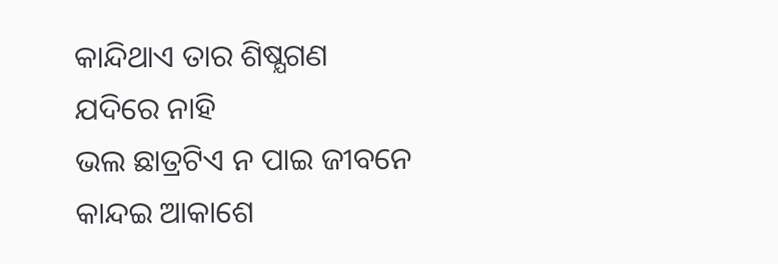କାନ୍ଦିଥାଏ ତାର ଶିଷ୍ଯଗଣ
ଯଦିରେ ନାହି
ଭଲ ଛାତ୍ରଟିଏ ନ ପାଇ ଜୀବନେ
କାନ୍ଦଇ ଆକାଶେ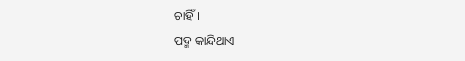ଚାହିଁ।
ପଦ୍ମ କାନ୍ଦିଥାଏ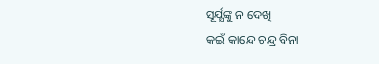ସୂର୍ଯ୍ଯଙ୍କୁ ନ ଦେଖି
କଇଁ କାନ୍ଦେ ଚନ୍ଦ୍ର ବିନା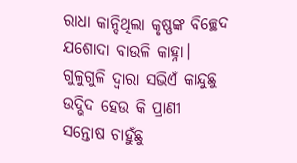ରାଧା କାନ୍ଦିଥିଲା କୃଷ୍ଣଙ୍କ ବିଚ୍ଛେଦ
ଯଶୋଦା ବାଉଳି କାହ୍ନା।
ଗୁଳୁଗୁଳି ଦ୍ବାରା ସଭିଏଁ କାନ୍ଦୁଛୁ
ଉଦ୍ଭିଦ ହେଉ କି ପ୍ରାଣୀ
ସନ୍ତୋଷ ଚାହୁଁଛୁ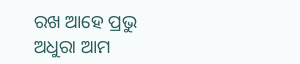ରଖ ଆହେ ପ୍ରଭୁ
ଅଧୁରା ଆମ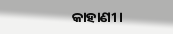କାହାଣୀ।